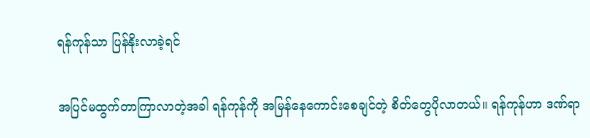ရန်ကုန်သာ ပြန်နိုးလာခဲ့ရင်

အပြင်မထွက်တာကြာလာတဲ့အခါ ရန်ကုန်ကို အမြန်နေကောင်းစေချင်တဲ့ စိတ်တွေပိုလာတယ်။ ရန်ကုန်ဟာ ဒဏ်ရာ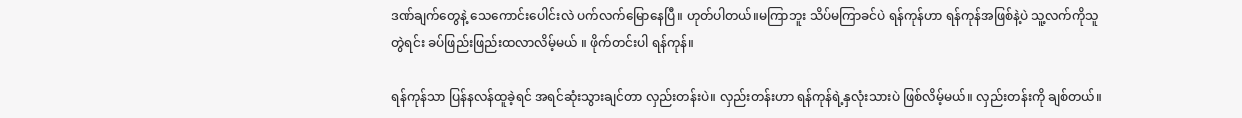ဒဏ်ချက်တွေနဲ့ သေကောင်းပေါင်းလဲ ပက်လက်မြောနေပြီ။ ဟုတ်ပါတယ်။မကြာဘူး သိပ်မကြာခင်ပဲ ရန်ကုန်ဟာ ရန်ကုန်အဖြစ်နဲ့ပဲ သူ့လက်ကိုသူတွဲရင်း ခပ်ဖြည်းဖြည်းထလာလိမ့်မယ် ။ ဖိုက်တင်းပါ ရန်ကုန်။

ရန်ကုန်သာ ပြန်နလန်ထူခဲ့ရင် အရင်ဆုံးသွားချင်တာ လှည်းတန်းပဲ။ လှည်းတန်းဟာ ရန်ကုန်ရဲ့နှလုံးသားပဲ ဖြစ်လိမ့်မယ်။ လှည်းတန်းကို ချစ်တယ်။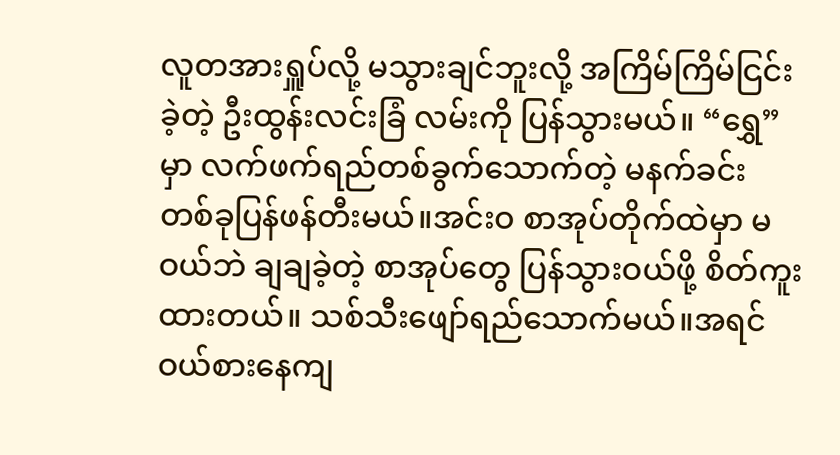လူတအားရှူပ်လို့ မသွားချင်ဘူးလို့ အကြိမ်ကြိမ်ငြင်းခဲ့တဲ့ ဦးထွန်းလင်းခြံ လမ်းကို ပြန်သွားမယ်။ “ရွှေ” မှာ လက်ဖက်ရည်တစ်ခွက်သောက်တဲ့ မနက်ခင်း တစ်ခုပြန်ဖန်တီးမယ်။အင်းဝ စာအုပ်တိုက်ထဲမှာ မဝယ်ဘဲ ချချခဲ့တဲ့ စာအုပ်တွေ ပြန်သွားဝယ်ဖို့ စိတ်ကူးထားတယ်။ သစ်သီးဖျော်ရည်သောက်မယ်။အရင်ဝယ်စားနေကျ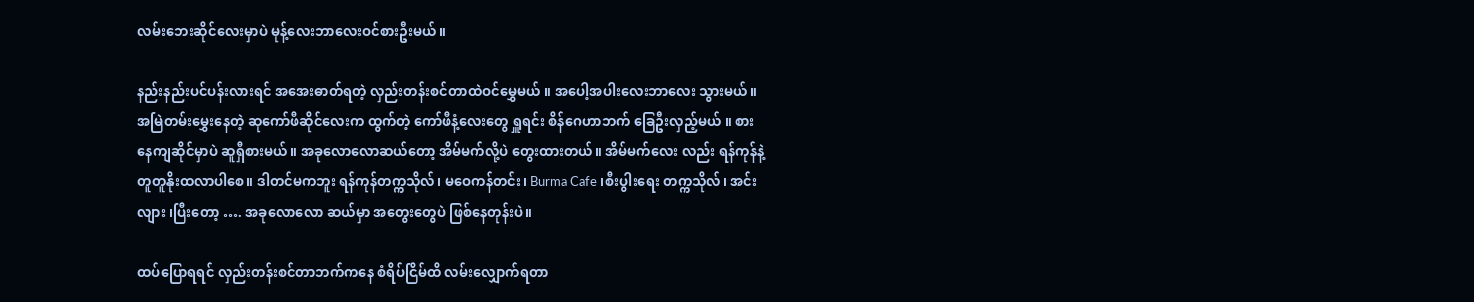လမ်းဘေးဆိုင်လေးမှာပဲ မုန့်လေးဘာလေးဝင်စားဦးမယ်။

နည်းနည်းပင်ပန်းလားရင် အအေးဓာတ်ရတဲ့ လှည်းတန်းစင်တာထဲဝင်မွှေမယ် ။ အပေါ့အပါးလေးဘာလေး သွားမယ်။ အမြဲတမ်းမွှေးနေတဲ့ ဆုကော်ဖီဆိုင်လေးက ထွက်တဲ့ ကော်ဖီနံ့လေးတွေ ရှူရင်း စိန်ဂေဟာဘက် ခြေဦးလှည့်မယ် ။ စားနေကျဆိုင်မှာပဲ ဆူရှီစားမယ်။ အခုလောလောဆယ်တော့ အိမ်မက်လို့ပဲ တွေးထားတယ်။ အိမ်မက်လေး လည်း ရန်ကုန်နဲ့ တူတူနိုးထလာပါစေ။ ဒါတင်မကဘူး ရန်ကုန်တက္ကသိုလ်၊ မဝေကန်တင်း၊ Burma Cafe ၊စီးပွါးရေး တက္ကသိုလ်၊ အင်းလျား ၊ပြီးတော့ …. အခုလောလော ဆယ်မှာ အတွေးတွေပဲ ဖြစ်နေတုန်းပဲ။

ထပ်ပြောရရင် လှည်းတန်းစင်တာဘက်ကနေ စံရိပ်ငြိမ်ထိ လမ်းလျှောက်ရတာ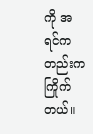ကို အရင်ကတည်းကကြိုက်တယ်။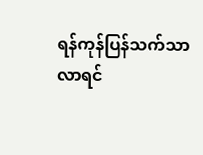ရန်ကုန်ပြန်သက်သာလာရင်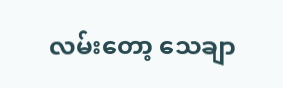လမ်းတော့ သေချာ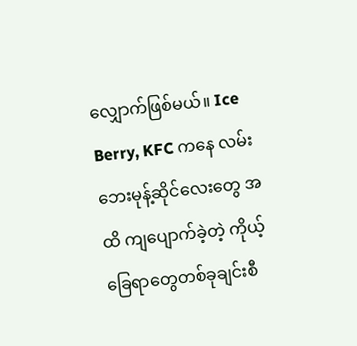လျှောက်ဖြစ်မယ်။ Ice Berry, KFC ကနေ လမ်းဘေးမုန့်ဆိုင်လေးတွေ အထိ ကျပျောက်ခဲ့တဲ့ ကိုယ့်ခြေရာတွေတစ်ခုချင်းစီ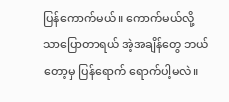ပြန်ကောက်မယ်။ ကောက်မယ်လို့သာပြောတာရယ် အဲ့အချိန်တွေ ဘယ်တော့မှ ပြန်ရောက် ရောက်ပါ့မလဲ။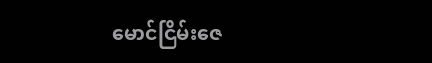မောင်ငြိမ်းဇေ